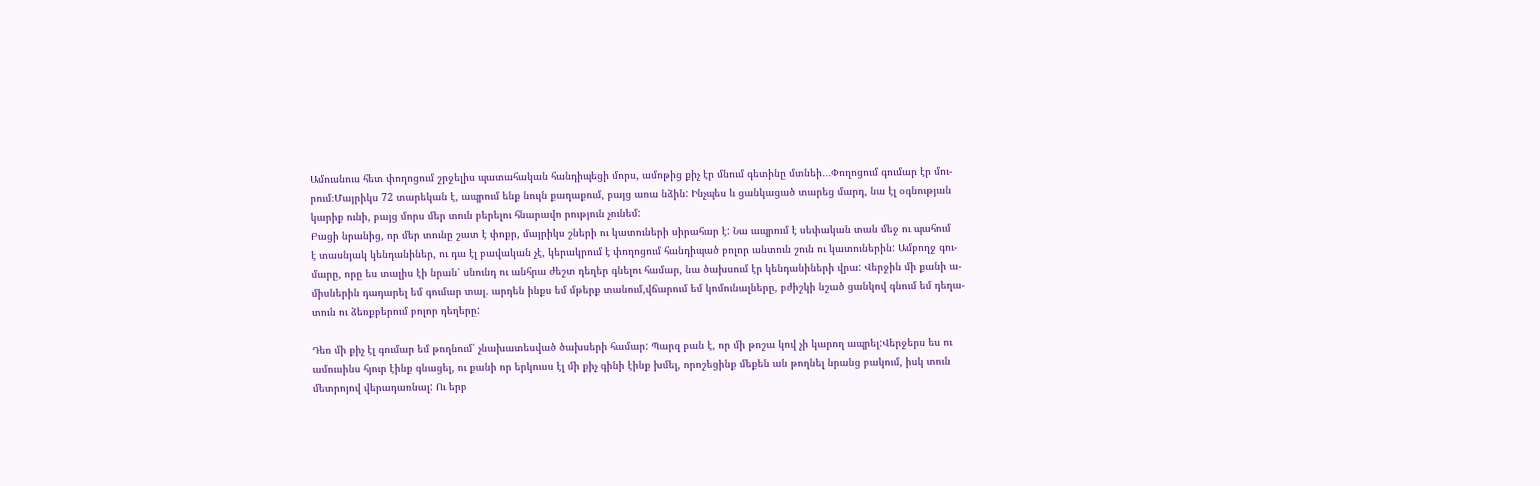Ամուսնուս հետ փողոցում շրջելիս պատահական հանդիպեցի մորս, ամոթից քիչ էր մնում գետինը մտնեի․․․Փողոցում գումար էր մու-
րում։Մայրիկս 72 տարեկան է, ապրում ենք նույն քաղաքում, բայց առա նձին: Ինչպես և ցանկացած տարեց մարդ, նա էլ օգնության
կարիք ունի, բայց մորս մեր տուն բերելու հնարավո րություն չունեմ:
Բացի նրանից, որ մեր տունը շատ է փոքր, մայրիկս շների ու կատուների սիրահար է: Նա ապրում է սեփական տան մեջ ու պահում
է տասնյակ կենդանիներ, ու դա էլ բավական չէ, կերակրում է փողոցում հանդիպած բոլոր անտուն շուն ու կատուներին: Ամբողջ գու-
մարը, որը ես տալիս էի նրան՝ սնունդ ու անհրա ժեշտ դեղեր գնելու համար, նա ծախսում էր կենդանիների վրա: Վերջին մի քանի ա-
միսներին դադարել եմ գումար տալ. արդեն ինքս եմ մթերք տանում,վճարում եմ կոմունալները, բժիշկի նշած ցանկով գնում եմ դեղա-
տուն ու ձեռքբերում բոլոր դեղերը:

Դեռ մի քիչ էլ գումար եմ թողնում՝ չնախատեսված ծախսերի համար: Պարզ բան է, որ մի թոշա կով չի կարող ապրել:Վերջերս ես ու
ամուսինս հյուր էինք գնացել, ու քանի որ երկուսս էլ մի քիչ գինի էինք խմել, որոշեցինք մեքեն ան թողնել նրանց բակում, իսկ տուն
մետրոյով վերադառնալ: Ու երբ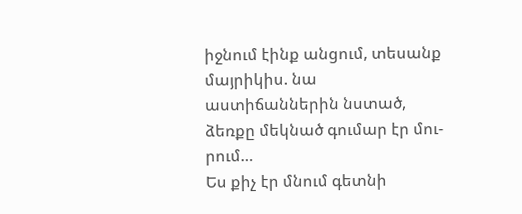իջնում էինք անցում, տեսանք մայրիկիս. նա աստիճաններին նստած, ձեռքը մեկնած գումար էր մու-
րում…
Ես քիչ էր մնում գետնի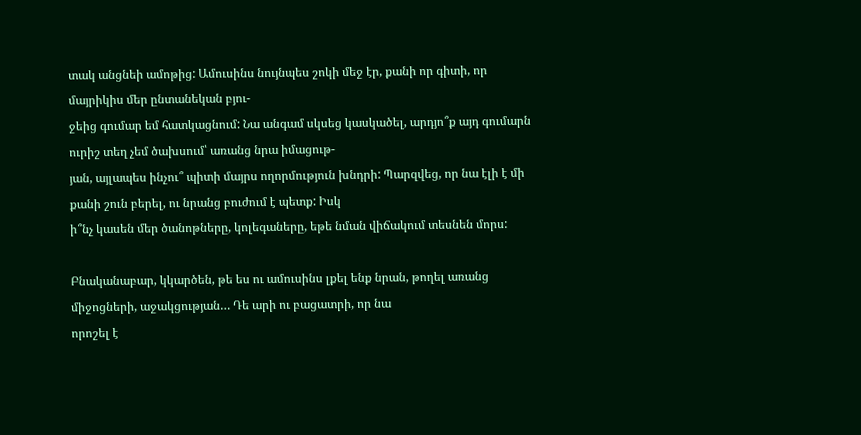տակ անցնեի ամոթից: Ամուսինս նույնպես շոկի մեջ էր, քանի որ գիտի, որ մայրիկիս մեր ընտանեկան բյու-
ջեից գումար եմ հատկացնում: Նա անգամ սկսեց կասկածել, արդյո՞ք այդ գումարն ուրիշ տեղ չեմ ծախսում՝ առանց նրա իմացութ-
յան, այլապես ինչու՞ պիտի մայրս ողորմություն խնդրի: Պարզվեց, որ նա էլի է մի քանի շուն բերել, ու նրանց բուժում է պետք: Իսկ
ի՞նչ կասեն մեր ծանոթները, կոլեգաները, եթե նման վիճակում տեսնեն մորս:

Բնականաբար, կկարծեն, թե ես ու ամուսինս լքել ենք նրան, թողել առանց միջոցների, աջակցության… Դե արի ու բացատրի, որ նա
որոշել է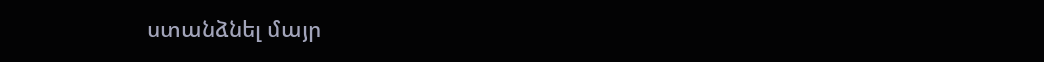ստանձնել մայր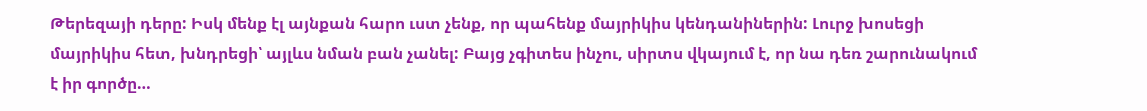Թերեզայի դերը: Իսկ մենք էլ այնքան հարո ւստ չենք, որ պահենք մայրիկիս կենդանիներին: Լուրջ խոսեցի
մայրիկիս հետ, խնդրեցի՝ այլևս նման բան չանել: Բայց չգիտես ինչու, սիրտս վկայում է, որ նա դեռ շարունակում է իր գործը…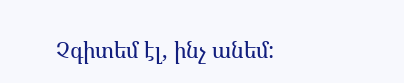Չգիտեմ էլ, ինչ անեմ: